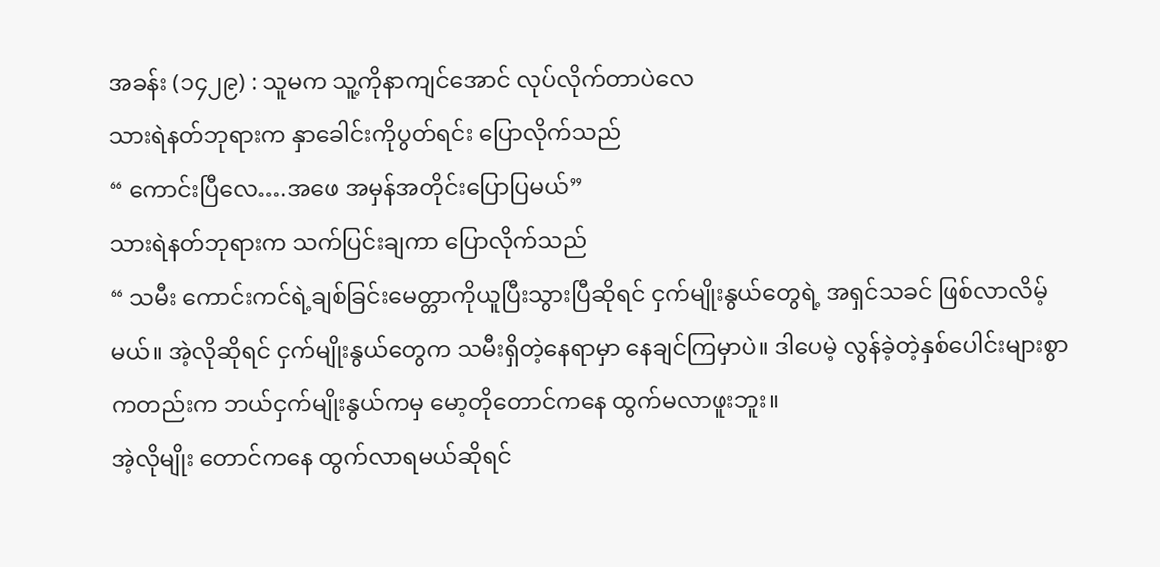အခန်း (၁၄၂၉) : သူမက သူ့ကိုနာကျင်အောင် လုပ်လိုက်တာပဲလေ
သားရဲနတ်ဘုရားက နှာခေါင်းကိုပွတ်ရင်း ပြောလိုက်သည်
“ ကောင်းပြီလေ….အဖေ အမှန်အတိုင်းပြောပြမယ်”
သားရဲနတ်ဘုရားက သက်ပြင်းချကာ ပြောလိုက်သည်
“ သမီး ကောင်းကင်ရဲ့ချစ်ခြင်းမေတ္တာကိုယူပြီးသွားပြီဆိုရင် ငှက်မျိုးနွယ်တွေရဲ့ အရှင်သခင် ဖြစ်လာလိမ့်မယ်။ အဲ့လိုဆိုရင် ငှက်မျိုးနွယ်တွေက သမီးရှိတဲ့နေရာမှာ နေချင်ကြမှာပဲ။ ဒါပေမဲ့ လွန်ခဲ့တဲ့နှစ်ပေါင်းများစွာကတည်းက ဘယ်ငှက်မျိုးနွယ်ကမှ မော့တိုတောင်ကနေ ထွက်မလာဖူးဘူး။
အဲ့လိုမျိုး တောင်ကနေ ထွက်လာရမယ်ဆိုရင်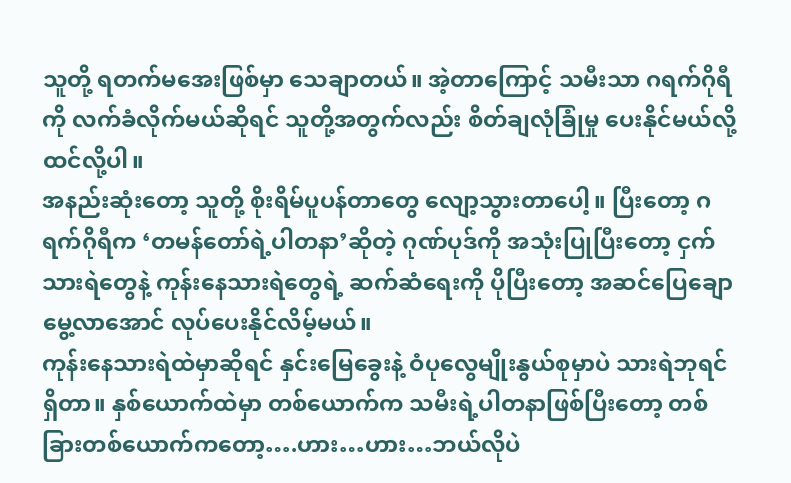သူတို့ ရတက်မအေးဖြစ်မှာ သေချာတယ်။ အဲ့တာကြောင့် သမီးသာ ဂရက်ဂိုရီကို လက်ခံလိုက်မယ်ဆိုရင် သူတို့အတွက်လည်း စိတ်ချလုံခြုံမှု ပေးနိုင်မယ်လို့ ထင်လို့ပါ။
အနည်းဆုံးတော့ သူတို့ စိုးရိမ်ပူပန်တာတွေ လျော့သွားတာပေါ့။ ပြီးတော့ ဂရက်ဂိုရီက ‘တမန်တော်ရဲ့ပါတနာ’ဆိုတဲ့ ဂုဏ်ပုဒ်ကို အသုံးပြုပြီးတော့ ငှက်သားရဲတွေနဲ့ ကုန်းနေသားရဲတွေရဲ့ ဆက်ဆံရေးကို ပိုပြီးတော့ အဆင်ပြေချောမွေ့လာအောင် လုပ်ပေးနိုင်လိမ့်မယ်။
ကုန်းနေသားရဲထဲမှာဆိုရင် နှင်းမြေခွေးနဲ့ ဝံပုလွေမျိုးနွယ်စုမှာပဲ သားရဲဘုရင် ရှိတာ။ နှစ်ယောက်ထဲမှာ တစ်ယောက်က သမီးရဲ့ပါတနာဖြစ်ပြီးတော့ တစ်ခြားတစ်ယောက်ကတော့….ဟား…ဟား…ဘယ်လိုပဲ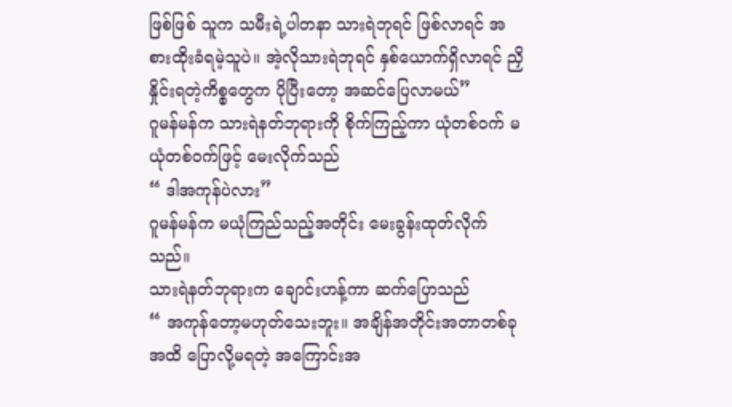ဖြစ်ဖြစ် သူက သမီးရဲ့ပါတနာ သားရဲဘုရင် ဖြစ်လာရင် အစားထိုးခံရမဲ့သူပဲ။ အဲ့လိုသားရဲဘုရင် နှစ်ယောက်ရှိလာရင် ညှိနှိုင်းရတဲ့ကိစ္စတွေက ပိုပြီးတော့ အဆင်ပြေလာမယ်”
ဂူမန်မန်က သားရဲနတ်ဘုရားကို စိုက်ကြည့်ကာ ယုံတစ်ဝက် မယုံတစ်ဝက်ဖြင့် မေးလိုက်သည်
“ ဒါအကုန်ပဲလား”
ဂူမန်မန်က မယုံကြည်သည့်အတိုင်း မေးခွန်းထုတ်လိုက်သည်။
သားရဲနတ်ဘုရားက ချောင်းဟန့်ကာ ဆက်ပြောသည်
“ အကုန်တော့မဟုတ်သေးဘူး။ အချိန်အတိုင်းအတာတစ်ခုအထိ ပြောလို့မရတဲ့ အကြောင်းအ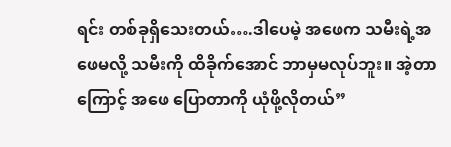ရင်း တစ်ခုရှိသေးတယ်….ဒါပေမဲ့ အဖေက သမီးရဲ့အဖေမလို့ သမီးကို ထိခိုက်အောင် ဘာမှမလုပ်ဘူး။ အဲ့တာကြောင့် အဖေ ပြောတာကို ယုံဖို့လိုတယ်”